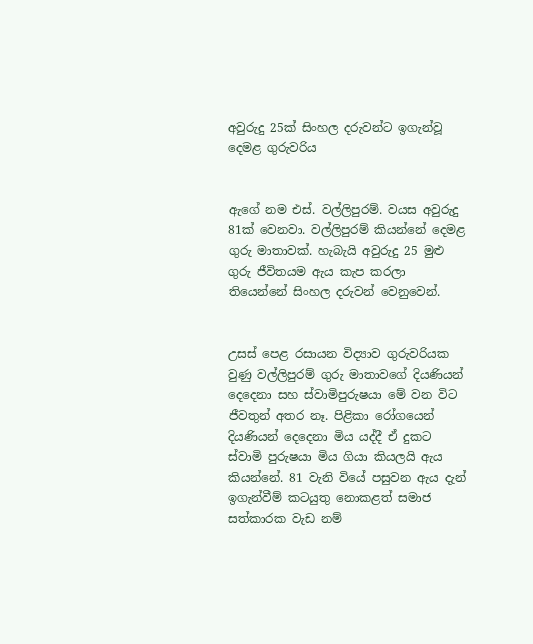අවුරුදු 25ක් සිංහල දරුවන්ට ඉගැන්වූ දෙමළ ගුරුවරිය


ඇගේ නම එස්. වල්ලිපුරම්. වයස අවුරුදු 81ක් වෙනවා. වල්ලිපුරම් කියන්නේ දෙමළ ගුරු මාතාවක්. හැබැයි අවුරුදු 25 මුළු ගුරු ජීවිතයම ඇය කැප කරලා තියෙන්නේ සිංහල දරුවන් වෙනුවෙන්.


උසස් පෙළ රසායන විද්‍යාව ගුරුවරියක වුණු වල්ලිපුරම් ගුරු මාතාවගේ දියණියන් දෙදෙනා සහ ස්වාමිපුරුෂයා මේ වන විට ජීවතුන් අතර නෑ. පිළිකා රෝගයෙන් දියණියන් දෙදෙනා මිය යද්දී ඒ දුකට ස්වාමි පුරුෂයා මිය ගියා කියලයි ඇය කියන්නේ. 81 වැනි වියේ පසුවන ඇය දැන් ඉගැන්වීම් කටයුතු නොකළත් සමාජ සත්කාරක වැඩ නම්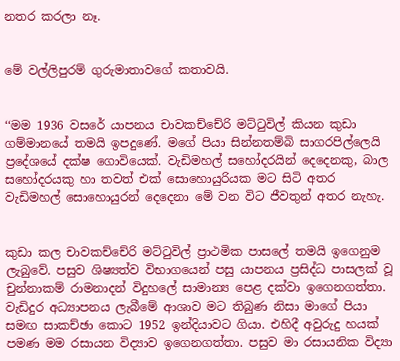නතර කරලා නෑ.


මේ වල්ලිපුරම් ගුරුමාතාවගේ කතාවයි.


‘‘මම 1936 වසරේ යාපනය චාවකච්චේරි මට්ටුවිල් කියන කුඩා ගම්මානයේ තමයි ඉපදුණේ. මගේ පියා සින්නතම්බි සාගරපිල්ලෙයි ප්‍රදේශයේ දක්ෂ ගොවියෙක්. වැඩිමහල් සහෝදරයින් දෙදෙනකු, බාල සහෝදරයකු හා තවත් එක් සොහොයුරියක මට සිටි අතර වැඩිමහල් සොහොයුරන් දෙදෙනා මේ වන විට ජීවතුන් අතර නැහැ.


කුඩා කල චාවකච්චේරි මට්ටුවිල් ප්‍රාථමික පාසලේ තමයි ඉගෙනුම ලැබුවේ. පසුව ශිෂ්‍යත්ව විභාගයෙන් පසු යාපනය ප්‍රසිද්ධ පාසලක් වූ චුන්නාකම් රාමනාදන් විදුහලේ සාමාන්‍ය පෙළ දක්වා ඉගෙනගත්තා. වැඩිදුර අධ්‍යාපනය ලැබීමේ ආශාව මට තිබුණ නිසා මාගේ පියා සමඟ සාකච්ඡා කොට 1952 ඉන්දියාවට ගියා. එහිදී අවුරුදු හයක් පමණ මම රසායන විද්‍යාව ඉගෙනගත්තා. පසුව මා රසායනික විද්‍යා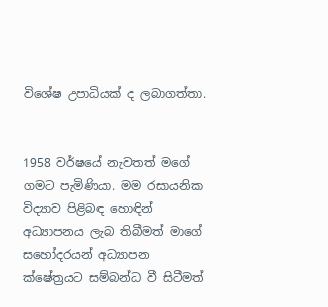විශේෂ උපාධියක් ද ලබාගත්තා.


1958 වර්ෂයේ නැවතත් මගේ ගමට පැමිණියා. මම රසායනික විද්‍යාව පිළිබඳ හොඳින් අධ්‍යාපනය ලැබ තිබීමත් මාගේ සහෝදරයන් අධ්‍යාපන ක්ෂේත්‍රයට සම්බන්ධ වී සිටීමත්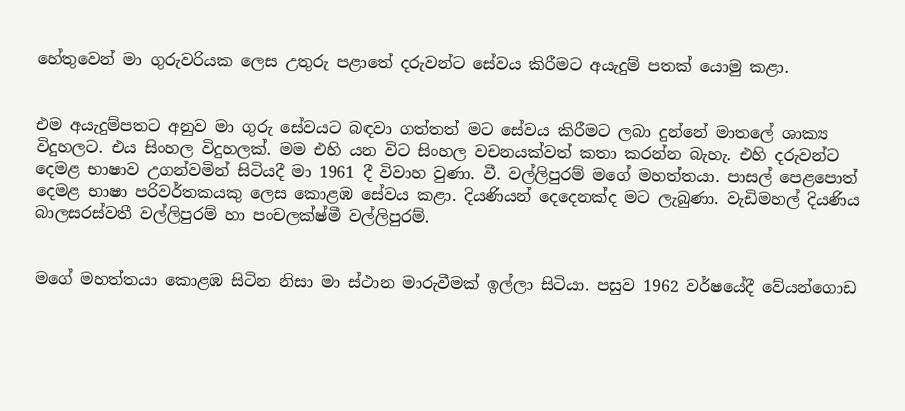හේතුවෙන් මා ගුරුවරියක ලෙස උතුරු පළාතේ දරුවන්ට සේවය කිරීමට අයැදුම් පතක් යොමු කළා.


එම අයැදුම්පතට අනුව මා ගුරු සේවයට බඳවා ගත්තත් මට සේවය කිරීමට ලබා දුන්නේ මාතලේ ශාක්‍ය විදුහලට. එය සිංහල විදුහලක්. මම එහි යන විට සිංහල වචනයක්වත් කතා කරන්න බැහැ. එහි දරුවන්ට දෙමළ භාෂාව උගන්වමින් සිටියදී මා 1961 දී විවාහ වුණා. වී. වල්ලිපුරම් මගේ මහත්තයා. පාසල් පෙළපොත් දෙමළ භාෂා පරිවර්තකයකු ලෙස කොළඹ සේවය කළා. දියණියන් දෙදෙනක්ද මට ලැබුණා. වැඩිමහල් දියණිය බාලසරස්වතී වල්ලිපුරම් හා පංචලක්ෂ්මී වල්ලිපුරම්.


මගේ මහත්තයා කොළඹ සිටින නිසා මා ස්ථාන මාරුවීමක් ඉල්ලා සිටියා. පසුව 1962 වර්ෂයේදී වේයන්ගොඩ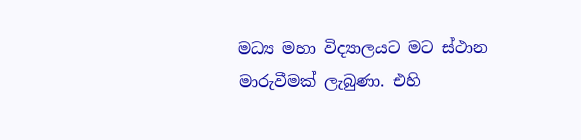මධ්‍ය මහා විද්‍යාලයට මට ස්ථාන මාරුවීමක් ලැබුණා. එහි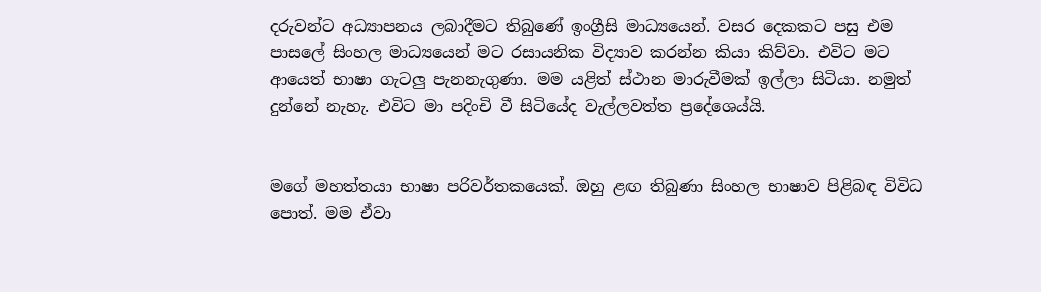දරුවන්ට අධ්‍යාපනය ලබාදීමට තිබුණේ ඉංග්‍රීසි මාධ්‍යයෙන්. වසර දෙකකට පසු එම පාසලේ සිංහල මාධ්‍යයෙන් මට රසායනික විද්‍යාව කරන්න කියා කිව්වා. එවිට මට ආයෙත් භාෂා ගැටලු පැනනැගුණා. මම යළිත් ස්ථාන මාරුවීමක් ඉල්ලා සිටියා. නමුත් දුන්නේ නැහැ. එවිට මා පදිංචි වී සිටියේද වැල්ලවත්ත ප්‍රදේශෙය්යි.


මගේ මහත්තයා භාෂා පරිවර්තකයෙක්. ඔහු ළඟ තිබුණා සිංහල භාෂාව පිළිබඳ විවිධ පොත්. මම ඒවා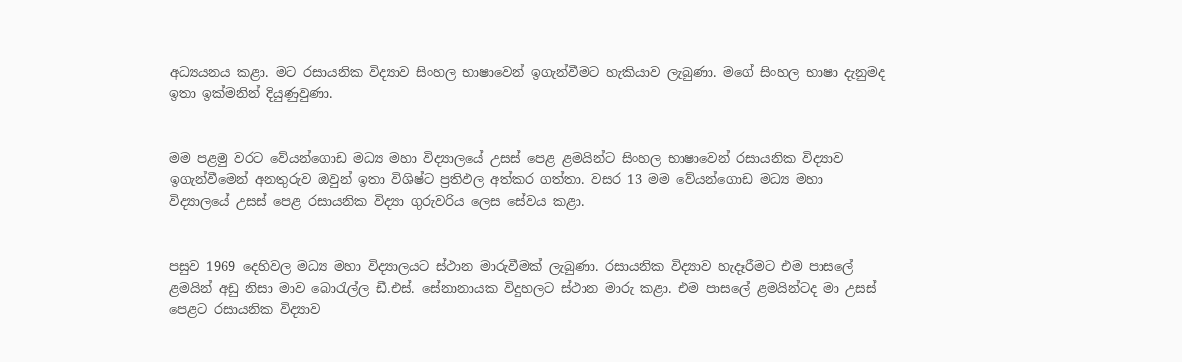අධ්‍යයනය කළා. මට රසායනික විද්‍යාව සිංහල භාෂාවෙන් ඉගැන්වීමට හැකියාව ලැබුණා. මගේ සිංහල භාෂා දැනුමද ඉතා ඉක්මනින් දියුණුවුණා.


මම පළමු වරට වේයන්ගොඩ මධ්‍ය මහා විද්‍යාලයේ උසස් පෙළ ළමයින්ට සිංහල භාෂාවෙන් රසායනික විද්‍යාව ඉගැන්වීමෙන් අනතුරුව ඔවුන් ඉතා විශිෂ්ට ප්‍රතිඵල අත්කර ගත්තා. වසර 13 මම වේයන්ගොඩ මධ්‍ය මහා විද්‍යාලයේ උසස් පෙළ රසායනික විද්‍යා ගුරුවරිය ලෙස සේවය කළා.


පසුව 1969 දෙහිවල මධ්‍ය මහා විද්‍යාලයට ස්ථාන මාරුවීමක් ලැබුණා. රසායනික විද්‍යාව හැදෑරීමට එම පාසලේ ළමයින් අඩු නිසා මාව බොරැල්ල ඩී.එස්. සේනානායක විදුහලට ස්ථාන මාරු කළා. එම පාසලේ ළමයින්ටද මා උසස් පෙළට රසායනික විද්‍යාව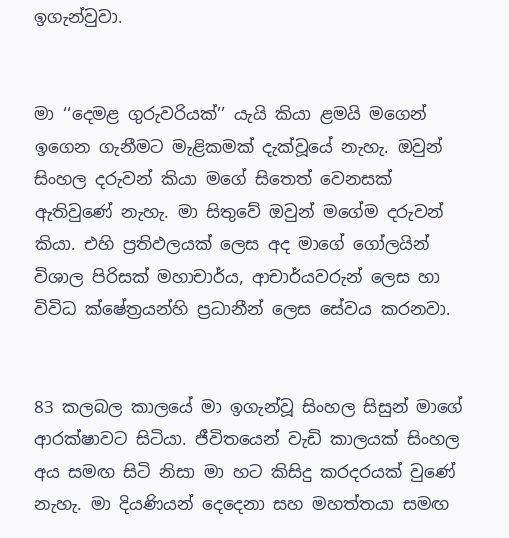ඉගැන්වුවා.


මා ‘‘දෙමළ ගුරුවරියක්’’ යැයි කියා ළමයි මගෙන් ඉගෙන ගැනීමට මැළිකමක් දැක්වූයේ නැහැ. ඔවුන් සිංහල දරුවන් කියා මගේ සිතෙත් වෙනසක් ඇතිවුණේ නැහැ. මා සිතුවේ ඔවුන් මගේම දරුවන් කියා. එහි ප්‍රතිඵලයක් ලෙස අද මාගේ ගෝලයින් විශාල පිරිසක් මහාචාර්ය, ආචාර්යවරුන් ලෙස හා විවිධ ක්ෂේත්‍රයන්හි ප්‍රධානීන් ලෙස සේවය කරනවා.


83 කලබල කාලයේ මා ඉගැන්වූ සිංහල සිසුන් මාගේ ආරක්ෂාවට සිටියා. ජීවිතයෙන් වැඩි කාලයක් සිංහල අය සමඟ සිටි නිසා මා හට කිසිදු කරදරයක් වුණේ නැහැ. මා දියණියන් දෙදෙනා සහ මහත්තයා සමඟ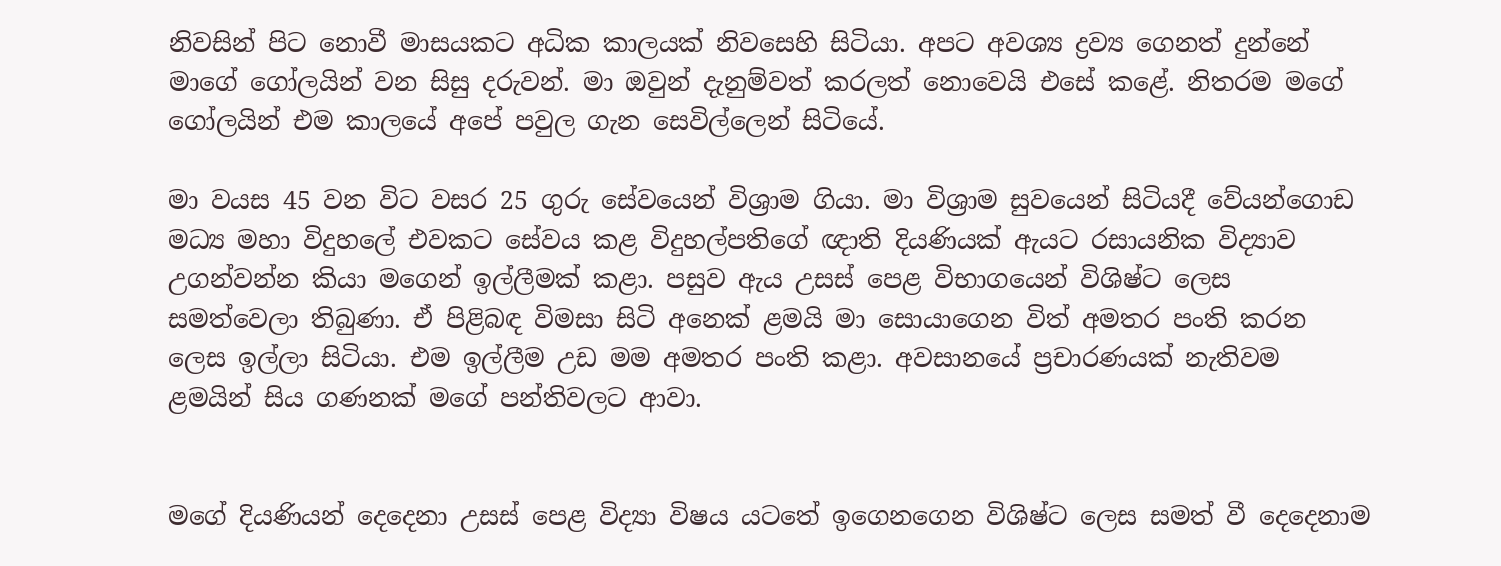නිවසින් පිට නොවී මාසයකට අධික කාලයක් නිවසෙහි සිටියා. අපට අවශ්‍ය ද්‍රව්‍ය ගෙනත් දුන්නේ මාගේ ගෝලයින් වන සිසු දරුවන්. මා ඔවුන් දැනුම්වත් කරලත් නොවෙයි එසේ කළේ. නිතරම මගේ ගෝලයින් එම කාලයේ අපේ පවුල ගැන සෙවිල්ලෙන් සිටියේ.

මා වයස 45 වන විට වසර 25 ගුරු සේවයෙන් විශ්‍රාම ගියා. මා විශ්‍රාම සුවයෙන් සිටියදී වේයන්ගොඩ මධ්‍ය මහා විදුහලේ එවකට සේවය කළ විදුහල්පතිගේ ඥාති දියණියක් ඇයට රසායනික විද්‍යාව උගන්වන්න කියා මගෙන් ඉල්ලීමක් කළා. පසුව ඇය උසස් පෙළ විභාගයෙන් විශිෂ්ට ලෙස සමත්වෙලා තිබුණා. ඒ පිළිබඳ විමසා සිටි අනෙක් ළමයි මා සොයාගෙන විත් අමතර පංති කරන ලෙස ඉල්ලා සිටියා. එම ඉල්ලීම උඩ මම අමතර පංති කළා. අවසානයේ ප්‍රචාරණයක් නැතිවම ළමයින් සිය ගණනක් මගේ පන්තිවලට ආවා.


මගේ දියණියන් දෙදෙනා උසස් පෙළ විද්‍යා විෂය යටතේ ඉගෙනගෙන විශිෂ්ට ලෙස සමත් වී දෙදෙනාම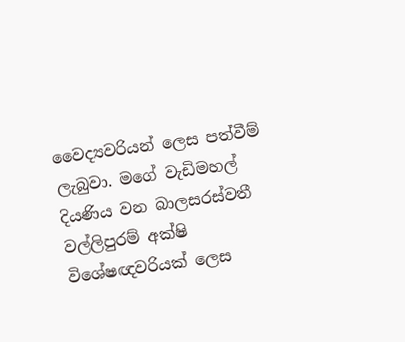වෛද්‍යවරියන් ලෙස පත්වීම් ලැබුවා. මගේ වැඩිමහල් දියණිය වන බාලසරස්වතී වල්ලිපුරම් අක්ෂි විශේෂඥවරියක් ලෙස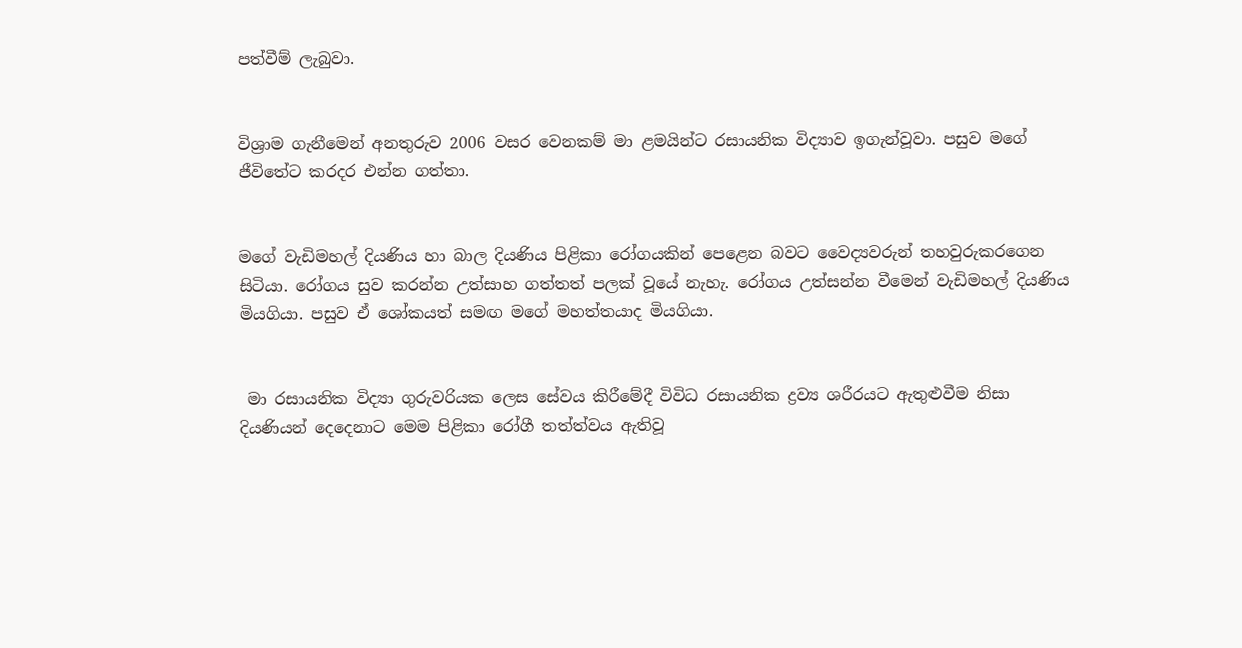පත්වීම් ලැබුවා.


විශ්‍රාම ගැනීමෙන් අනතුරුව 2006 වසර වෙනකම් මා ළමයින්ට රසායනික විද්‍යාව ඉගැන්වූවා. පසුව මගේ ජීවිතේට කරදර එන්න ගත්තා.


මගේ වැඩිමහල් දියණිය හා බාල දියණිය පිළිකා රෝගයකින් පෙළෙන බවට වෛද්‍යවරුන් තහවුරුකරගෙන සිටියා. රෝගය සුව කරන්න උත්සාහ ගත්තත් පලක් වූයේ නැහැ. රෝගය උත්සන්න වීමෙන් වැඩිමහල් දියණිය මියගියා. පසුව ඒ ශෝකයත් සමඟ මගේ මහත්තයාද මියගියා.


 මා රසායනික විද්‍යා ගුරුවරියක ලෙස සේවය කිරීමේදී විවිධ රසායනික ද්‍රව්‍ය ශරීරයට ඇතුළුවීම නිසා දියණියන් දෙදෙනාට මෙම පිළිකා රෝගී තත්ත්වය ඇතිවූ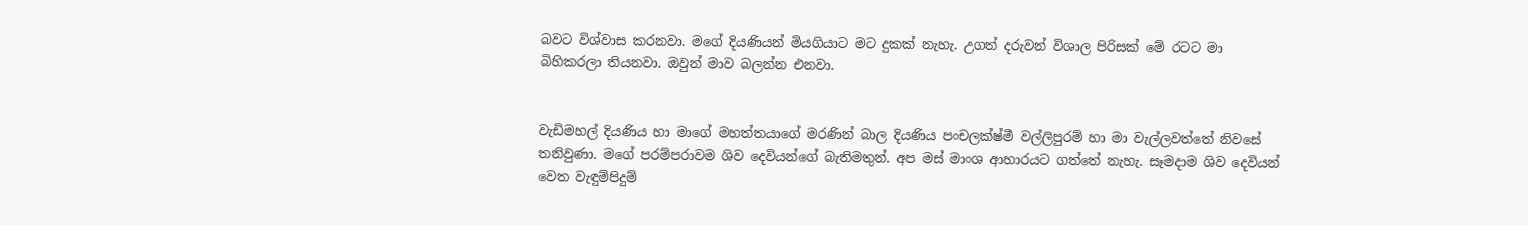බවට විශ්වාස කරනවා. මගේ දියණියන් මියගියාට මට දුකක් නැහැ. උගත් දරුවන් විශාල පිරිසක් මේ රටට මා බිහිකරලා තියනවා. ඔවුන් මාව බලන්න එනවා.


වැඩිමහල් දියණිය හා මාගේ මහත්තයාගේ මරණින් බාල දියණිය පංචලක්ෂ්මී වල්ලිපුරම් හා මා වැල්ලවත්තේ නිවසේ තනිවුණා. මගේ පරම්පරාවම ශිව දෙවියන්ගේ බැතිමතුන්. අප මස් මාංශ ආහාරයට ගත්තේ නැහැ. සෑමදාම ශිව දෙවියන් වෙත වැඳුම්පිදුම්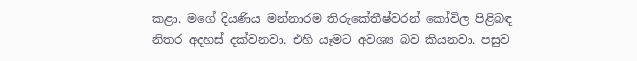කළා. මගේ දියණිය මන්නාරම තිරුකේතීෂ්වරන් කෝවිල පිළිබඳ නිතර අදහස් දක්වනවා. එහි යෑමට අවශ්‍ය බව කියනවා. පසුව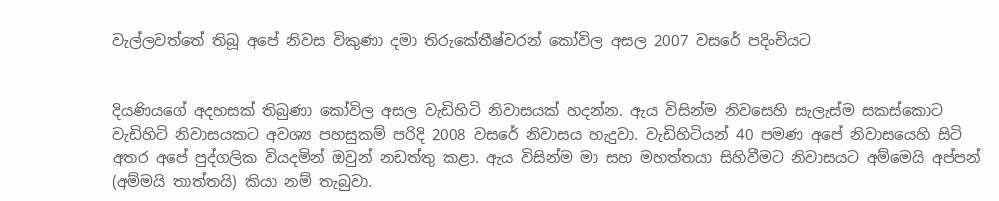වැල්ලවත්තේ තිබූ අපේ නිවස විකුණා දමා තිරුකේතීෂ්වරන් කෝවිල අසල 2007 වසරේ පදිංචියට


දියණියගේ අදහසක් තිබුණා කෝවිල අසල වැඩිහිටි නිවාසයක් හදන්න. ඇය විසින්ම නිවසෙහි සැලැස්ම සකස්කොට වැඩිහිටි නිවාසයකට අවශ්‍ය පහසුකම් පරිදි 2008 වසරේ නිවාසය හැදුවා. වැඩිහිටියන් 40 පමණ අපේ නිවාසයෙහි සිටි අතර අපේ පුද්ගලික වියදමින් ඔවුන් නඩත්තු කළා. ඇය විසින්ම මා සහ මහත්තයා සිහිවීමට නිවාසයට අම්මෙයි අප්පන් (අම්මයි තාත්තයි) කියා නම් තැබුවා.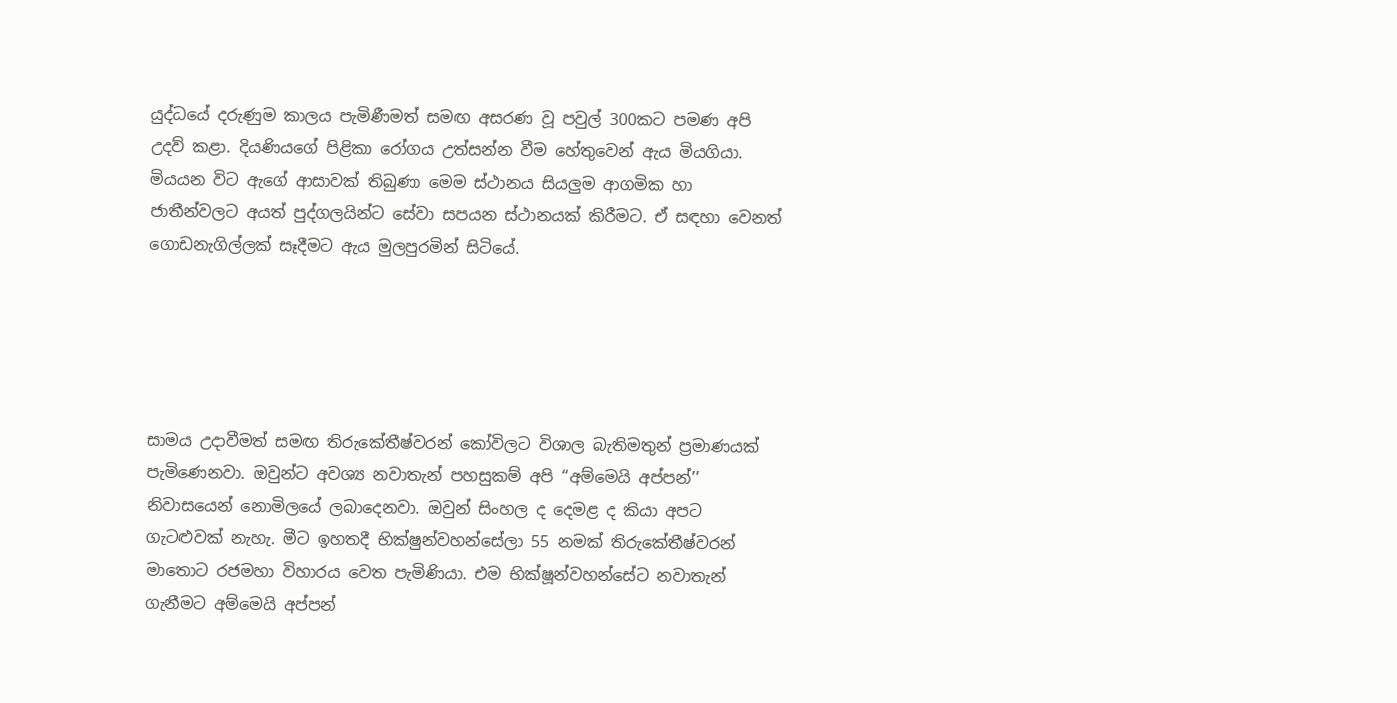යුද්ධයේ දරුණුම කාලය පැමිණීමත් සමඟ අසරණ වූ පවුල් 300කට පමණ අපි උදව් කළා. දියණියගේ පිළිකා රෝගය උත්සන්න වීම හේතුවෙන් ඇය මියගියා. මියයන විට ඇගේ ආසාවක් තිබුණා මෙම ස්ථානය සියලුම ආගමික හා ජාතීන්වලට අයත් පුද්ගලයින්ට සේවා සපයන ස්ථානයක් කිරීමට. ඒ සඳහා වෙනත් ගොඩනැගිල්ලක් සෑදීමට ඇය මුලපුරමින් සිටියේ.





සාමය උදාවීමත් සමඟ තිරුකේතීෂ්වරන් කෝවිලට විශාල බැතිමතුන් ප්‍රමාණයක් පැමිණෙනවා. ඔවුන්ට අවශ්‍ය නවාතැන් පහසුකම් අපි ‘‘අම්මෙයි අප්පන්’’ නිවාසයෙන් නොමිලයේ ලබාදෙනවා. ඔවුන් සිංහල ද දෙමළ ද කියා අපට ගැටළුවක් නැහැ. මීට ඉහතදී භික්ෂුන්වහන්සේලා 55 නමක් තිරුකේතීෂ්වරන් මාතොට රජමහා විහාරය වෙත පැමිණියා. එම භික්ෂූන්වහන්සේට නවාතැන් ගැනීමට අම්මෙයි අප්පන්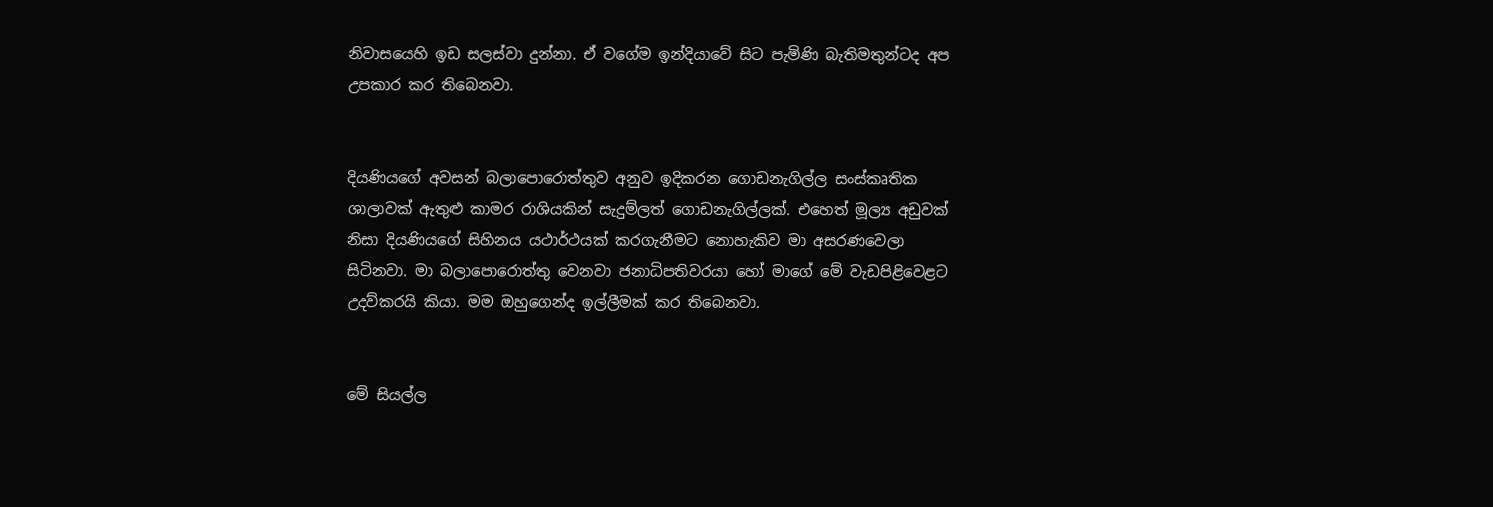නිවාසයෙහි ඉඩ සලස්වා දුන්නා. ඒ වගේම ඉන්දියාවේ සිට පැමිණි බැතිමතුන්ටද අප උපකාර කර තිබෙනවා.


දියණියගේ අවසන් බලාපොරොත්තුව අනුව ඉදිකරන ගොඩනැගිල්ල සංස්කෘතික ශාලාවක් ඇතුළු කාමර රාශියකින් සැදුම්ලත් ගොඩනැගිල්ලක්. එහෙත් මූල්‍ය අඩුවක් නිසා දියණියගේ සිහිනය යථාර්ථයක් කරගැනීමට නොහැකිව මා අසරණවෙලා සිටිනවා. මා බලාපොරොත්තු වෙනවා ජනාධිපතිවරයා හෝ මාගේ මේ වැඩපිළිවෙළට උදව්කරයි කියා. මම ඔහුගෙන්ද ඉල්ලීමක් කර තිබෙනවා.


මේ සියල්ල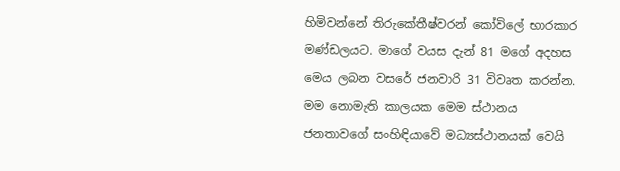හිමිවන්නේ තිරුකේතීෂ්වරන් කෝවිලේ භාරකාර මණ්ඩලයට. මාගේ වයස දැන් 81 මගේ අදහස මෙය ලබන වසරේ ජනවාරි 31 විවෘත කරන්න. මම නොමැති කාලයක මෙම ස්ථානය ජනතාවගේ සංහිඳියාවේ මධ්‍යස්ථානයක් වෙයි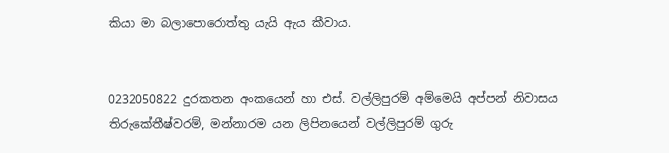කියා මා බලාපොරොත්තු යැයි ඇය කීවාය.


0232050822 දුරකතන අංකයෙන් හා එස්. වල්ලිපුරම් අම්මෙයි අප්පන් නිවාසය තිරුකේතීෂ්වරම්, මන්නාරම යන ලිපිනයෙන් වල්ලිපුරම් ගුරු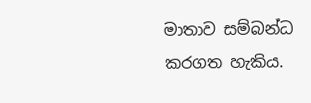මාතාව සම්බන්ධ කරගත හැකිය.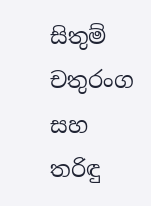සිතුම් චතුරංග සහ
තරිඳු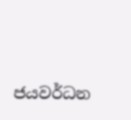ජයවර්ධන